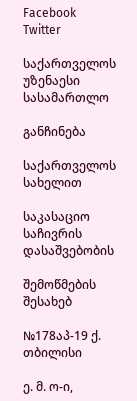Facebook Twitter

საქართველოს უზენაესი სასამართლო

განჩინება

საქართველოს სახელით

საკასაციო საჩივრის დასაშვებობის

შემოწმების შესახებ

№178აპ-19 ქ. თბილისი

ე. მ. ო-ი,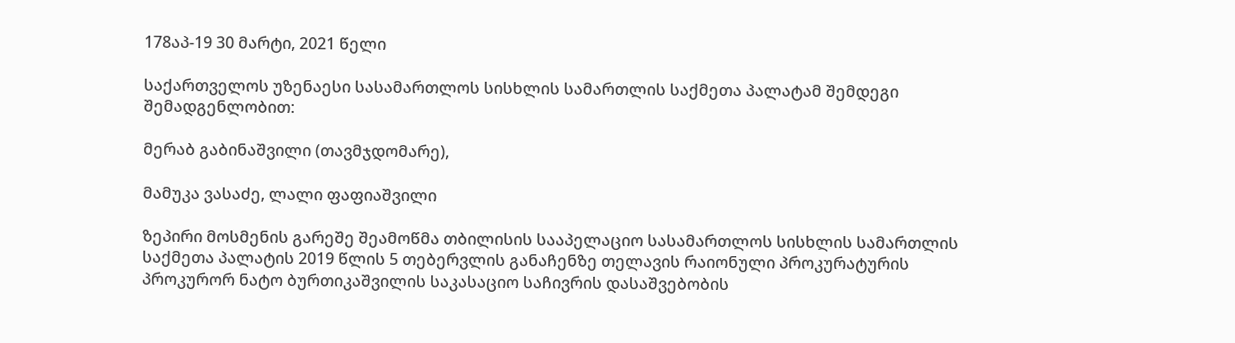178აპ-19 30 მარტი, 2021 წელი

საქართველოს უზენაესი სასამართლოს სისხლის სამართლის საქმეთა პალატამ შემდეგი შემადგენლობით:

მერაბ გაბინაშვილი (თავმჯდომარე),

მამუკა ვასაძე, ლალი ფაფიაშვილი

ზეპირი მოსმენის გარეშე შეამოწმა თბილისის სააპელაციო სასამართლოს სისხლის სამართლის საქმეთა პალატის 2019 წლის 5 თებერვლის განაჩენზე თელავის რაიონული პროკურატურის პროკურორ ნატო ბურთიკაშვილის საკასაციო საჩივრის დასაშვებობის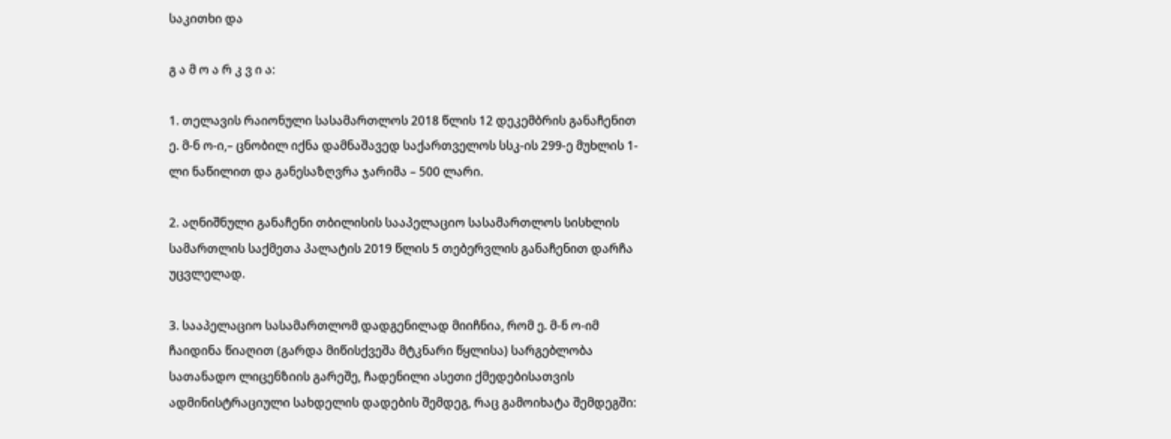საკითხი და

გ ა მ ო ა რ კ ვ ი ა:

1. თელავის რაიონული სასამართლოს 2018 წლის 12 დეკემბრის განაჩენით ე. მ-ნ ო-ი,– ცნობილ იქნა დამნაშავედ საქართველოს სსკ-ის 299-ე მუხლის 1-ლი ნაწილით და განესაზღვრა ჯარიმა – 500 ლარი.

2. აღნიშნული განაჩენი თბილისის სააპელაციო სასამართლოს სისხლის სამართლის საქმეთა პალატის 2019 წლის 5 თებერვლის განაჩენით დარჩა უცვლელად.

3. სააპელაციო სასამართლომ დადგენილად მიიჩნია, რომ ე. მ-ნ ო-იმ ჩაიდინა წიაღით (გარდა მიწისქვეშა მტკნარი წყლისა) სარგებლობა სათანადო ლიცენზიის გარეშე, ჩადენილი ასეთი ქმედებისათვის ადმინისტრაციული სახდელის დადების შემდეგ, რაც გამოიხატა შემდეგში: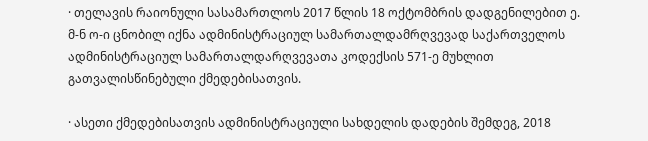· თელავის რაიონული სასამართლოს 2017 წლის 18 ოქტომბრის დადგენილებით ე. მ-ნ ო-ი ცნობილ იქნა ადმინისტრაციულ სამართალდამრღვევად საქართველოს ადმინისტრაციულ სამართალდარღვევათა კოდექსის 571-ე მუხლით გათვალისწინებული ქმედებისათვის.

· ასეთი ქმედებისათვის ადმინისტრაციული სახდელის დადების შემდეგ, 2018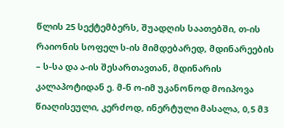წლის 25 სექტემბერს, შუადღის საათებში, თ-ის რაიონის სოფელ ს-ის მიმდებარედ, მდინარეების – ს-სა და ა-ის შესართავთან, მდინარის კალაპოტიდან ე. მ-ნ ო-იმ უკანონოდ მოიპოვა წიაღისეული, კერძოდ, ინერტული მასალა, 0,5 მ3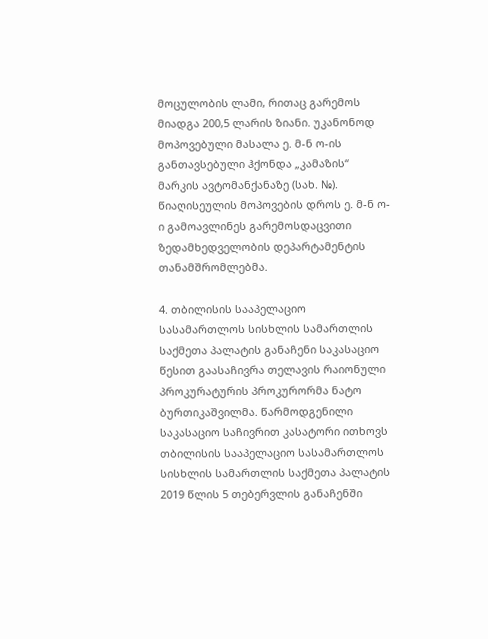მოცულობის ლამი, რითაც გარემოს მიადგა 200,5 ლარის ზიანი. უკანონოდ მოპოვებული მასალა ე. მ-ნ ო-ის განთავსებული ჰქონდა „კამაზის“ მარკის ავტომანქანაზე (სახ. №). წიაღისეულის მოპოვების დროს ე. მ-ნ ო-ი გამოავლინეს გარემოსდაცვითი ზედამხედველობის დეპარტამენტის თანამშრომლებმა.

4. თბილისის სააპელაციო სასამართლოს სისხლის სამართლის საქმეთა პალატის განაჩენი საკასაციო წესით გაასაჩივრა თელავის რაიონული პროკურატურის პროკურორმა ნატო ბურთიკაშვილმა. წარმოდგენილი საკასაციო საჩივრით კასატორი ითხოვს თბილისის სააპელაციო სასამართლოს სისხლის სამართლის საქმეთა პალატის 2019 წლის 5 თებერვლის განაჩენში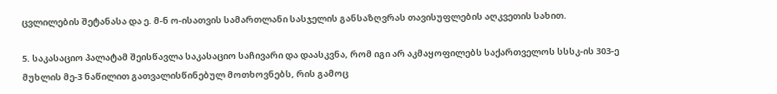ცვლილების შეტანასა და ე. მ-ნ ო-ისათვის სამართლანი სასჯელის განსაზღვრას თავისუფლების აღკვეთის სახით.

5. საკასაციო პალატამ შეისწავლა საკასაციო საჩივარი და დაასკვნა, რომ იგი არ აკმაყოფილებს საქართველოს სსსკ-ის 303-ე მუხლის მე-3 ნაწილით გათვალისწინებულ მოთხოვნებს, რის გამოც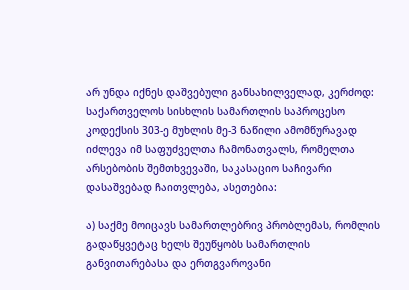არ უნდა იქნეს დაშვებული განსახილველად, კერძოდ: საქართველოს სისხლის სამართლის საპროცესო კოდექსის 303-ე მუხლის მე-3 ნაწილი ამომწურავად იძლევა იმ საფუძველთა ჩამონათვალს, რომელთა არსებობის შემთხვევაში, საკასაციო საჩივარი დასაშვებად ჩაითვლება, ასეთებია:

ა) საქმე მოიცავს სამართლებრივ პრობლემას, რომლის გადაწყვეტაც ხელს შეუწყობს სამართლის განვითარებასა და ერთგვაროვანი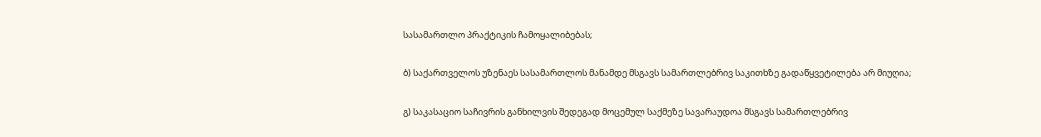სასამართლო პრაქტიკის ჩამოყალიბებას;

ბ) საქართველოს უზენაეს სასამართლოს მანამდე მსგავს სამართლებრივ საკითხზე გადაწყვეტილება არ მიუღია;

გ) საკასაციო საჩივრის განხილვის შედეგად მოცემულ საქმეზე სავარაუდოა მსგავს სამართლებრივ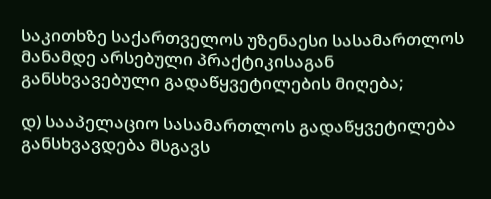საკითხზე საქართველოს უზენაესი სასამართლოს მანამდე არსებული პრაქტიკისაგან განსხვავებული გადაწყვეტილების მიღება;

დ) სააპელაციო სასამართლოს გადაწყვეტილება განსხვავდება მსგავს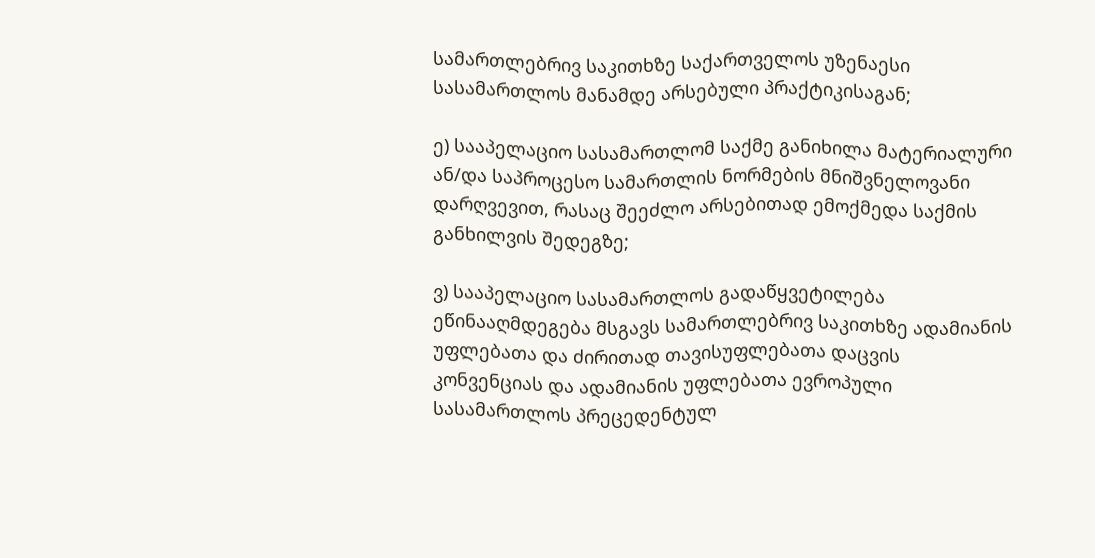სამართლებრივ საკითხზე საქართველოს უზენაესი სასამართლოს მანამდე არსებული პრაქტიკისაგან;

ე) სააპელაციო სასამართლომ საქმე განიხილა მატერიალური ან/და საპროცესო სამართლის ნორმების მნიშვნელოვანი დარღვევით, რასაც შეეძლო არსებითად ემოქმედა საქმის განხილვის შედეგზე;

ვ) სააპელაციო სასამართლოს გადაწყვეტილება ეწინააღმდეგება მსგავს სამართლებრივ საკითხზე ადამიანის უფლებათა და ძირითად თავისუფლებათა დაცვის კონვენციას და ადამიანის უფლებათა ევროპული სასამართლოს პრეცედენტულ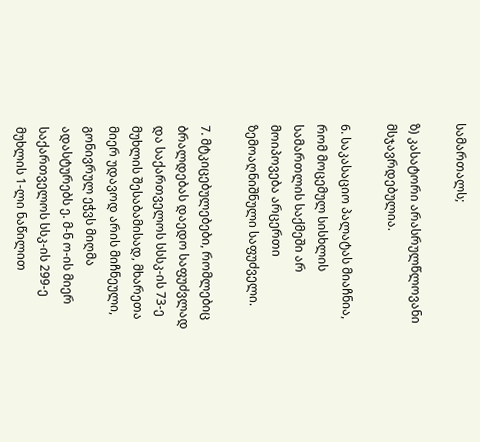სამართალს;

ზ) კასატორი არასრულწლოვანი მსჯავრდებულია.

6. საკასაციო პალატას მიაჩნია, რომ მოცემულ სისხლის სამართლის საქმეში არ მოიპოვება არცერთი ზემოაღნიშნული საფუძველი.

7. მტკიცებულებები, რომლებიც ბრალდებას დაედო საფუძვლად და საქართველოს სსსკ-ის 73-ე მუხლის შესაბამისად, მხარეთა მიერ უდავოდ არის მიჩნეული, გონივრულ ეჭვს მიღმა ადასტურებს ე. მ-ნ ო-ის მიერ საქართველოს სსკ-ის 299-ე მუხლის 1-ლი ნაწილით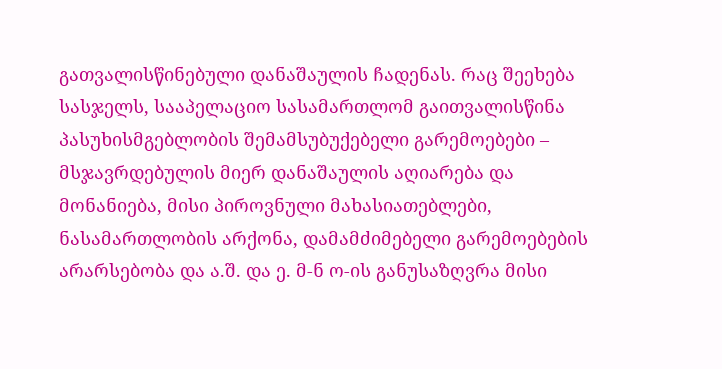გათვალისწინებული დანაშაულის ჩადენას. რაც შეეხება სასჯელს, სააპელაციო სასამართლომ გაითვალისწინა პასუხისმგებლობის შემამსუბუქებელი გარემოებები – მსჯავრდებულის მიერ დანაშაულის აღიარება და მონანიება, მისი პიროვნული მახასიათებლები, ნასამართლობის არქონა, დამამძიმებელი გარემოებების არარსებობა და ა.შ. და ე. მ-ნ ო-ის განუსაზღვრა მისი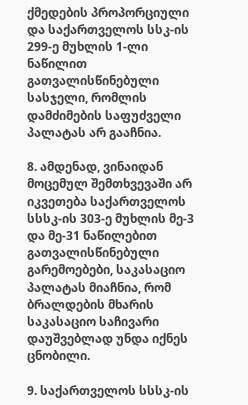ქმედების პროპორციული და საქართველოს სსკ-ის 299-ე მუხლის 1-ლი ნაწილით გათვალისწინებული სასჯელი, რომლის დამძიმების საფუძველი პალატას არ გააჩნია.

8. ამდენად, ვინაიდან მოცემულ შემთხვევაში არ იკვეთება საქართველოს სსსკ-ის 303-ე მუხლის მე-3 და მე-31 ნაწილებით გათვალისწინებული გარემოებები, საკასაციო პალატას მიაჩნია, რომ ბრალდების მხარის საკასაციო საჩივარი დაუშვებლად უნდა იქნეს ცნობილი.

9. საქართველოს სსსკ-ის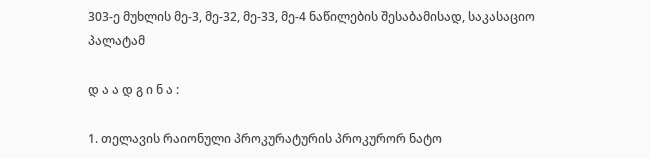303-ე მუხლის მე-3, მე-32, მე-33, მე-4 ნაწილების შესაბამისად, საკასაციო პალატამ

დ ა ა დ გ ი ნ ა :

1. თელავის რაიონული პროკურატურის პროკურორ ნატო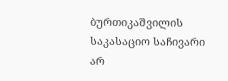ბურთიკაშვილის საკასაციო საჩივარი არ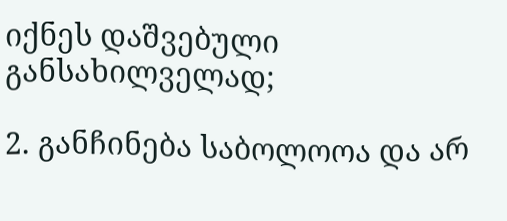იქნეს დაშვებული განსახილველად;

2. განჩინება საბოლოოა და არ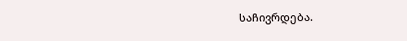საჩივრდება.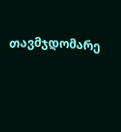თავმჯდომარე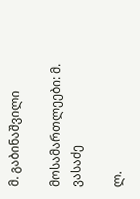მ. გაბინაშვილი

მოსამართლეები: მ. ვასაძე

ლ.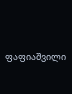ფაფიაშვილი